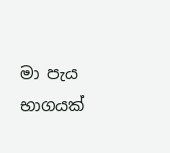මා පැය භාගයක්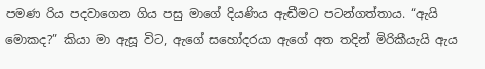පමණ රිය පදවාගෙන ගිය පසු මාගේ දියණිය ඇඬීමට පටන්ගත්තාය. “ඇයි මොකද?” කියා මා ඇසූ විට, ඇගේ සහෝදරයා ඇගේ අත තදින් මිරිකීයැයි ඇය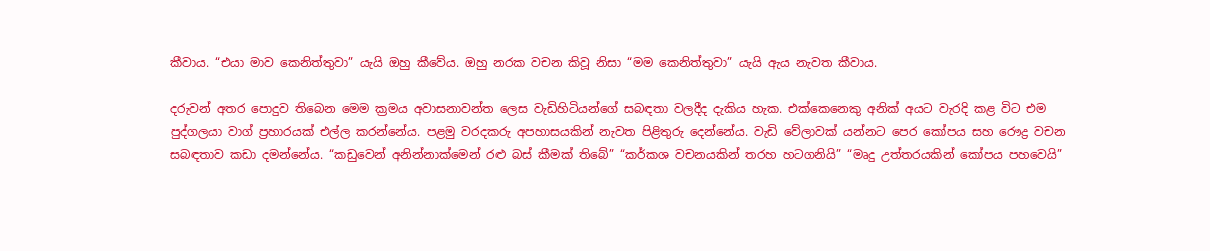කීවාය. “එයා මාව කෙනිත්තුවා” යැයි ඔහු කීවේය. ඔහු නරක වචන කිවූ නිසා “මම කෙනිත්තුවා” යැයි ඇය නැවත කීවාය.

දරුවන් අතර පොදුව තිබෙන මෙම ක්‍රමය අවාසනාවන්ත ලෙස වැඩිහිටියන්ගේ සබඳතා වලදීද දැකිය හැක. එක්කෙනෙකු අනික් අයට වැරදි කළ විට එම පුද්ගලයා වාග් ප්‍රහාරයක් එල්ල කරන්නේය. පළමු වරදකරු අපහාසයකින් නැවත පිළිතුරු දෙන්නේය. වැඩි වේලාවක් යන්නට පෙර කෝපය සහ රෞද්‍ර වචන සබඳතාව කඩා දමන්නේය. “කඩුවෙන් අනින්නාක්මෙන් රළු බස් කීමක් තිබේ” “කර්කශ වචනයකින් තරහ හටගනියි” “මෘදු උත්තරයකින් කෝපය පහවෙයි”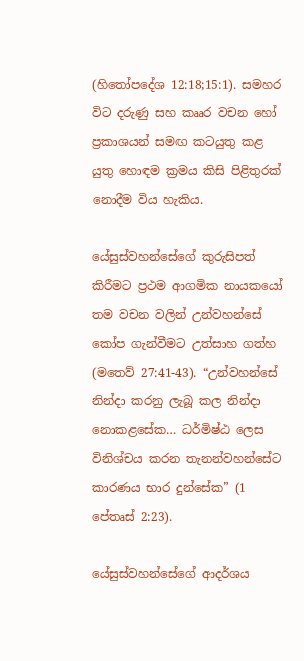(හිතෝපදේශ 12:18;15:1). සමහර විට දරුණු සහ කෲර වචන හෝ ප්‍රකාශයන් සමඟ කටයුතු කළ යුතු හොඳම ක්‍රමය කිසි පිළිතුරක් නොදීම විය හැකිය.

යේසුස්වහන්සේගේ කුරුසිපත් කිරීමට ප්‍රථම ආගමික නායකයෝ තම වචන වලින් උන්වහන්සේ කෝප ගැන්වීමට උත්සාහ ගත්හ (මතෙව් 27:41-43). “උන්වහන්සේ නින්දා කරනු ලැබූ කල නින්දා නොකළසේක… ධර්මිෂ්ඨ ලෙස විනිශ්චය කරන තැනන්වහන්සේට කාරණය භාර දුන්සේක” (1 පේතෘස් 2:23).

යේසුස්වහන්සේගේ ආදර්ශය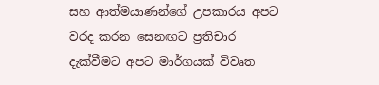සහ ආත්මයාණන්ගේ උපකාරය අපට වරද කරන සෙනඟට ප්‍රතිචාර දැක්වීමට අපට මාර්ගයක් විවෘත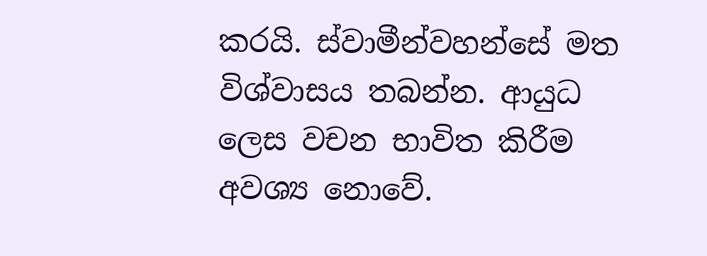කරයි. ස්වාමීන්වහන්සේ මත විශ්වාසය තබන්න. ආයුධ ලෙස වචන භාවිත කිරීම අවශ්‍ය නොවේ.